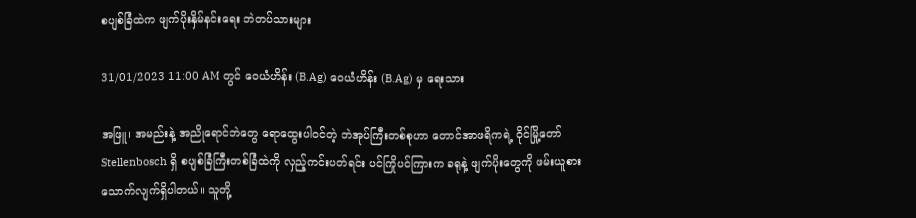စပျစ်ခြံထဲက ဖျက်ပိုးနှိမ်နင်းရေး ဘဲတပ်သားများ

31/01/2023 11:00 AM တွင် ဝေယံဟိန်း (B.Ag) ဝေယံဟိန်း (B.Ag) မှ ရေးသား

အဖြူ၊ အမည်းနဲ့ အညိုရောင်ဘဲတွေ ရောထွေးပါဝင်တဲ့ ဘဲအုပ်ကြီးတစ်စုဟာ တောင်အာဖရိကရဲ့ ဝိုင်မြို့တော် Stellenbosch ရှိ စပျစ်ခြံကြီးတစ်ခြံထဲကို လှည့်ကင်းပတ်ရင်း ပင်ကြိုပင်ကြားက ခရုနဲ့ ဖျက်ပိုးတွေကို ဖမ်းယူစားသောက်လျက်ရှိပါတယ်။ သူတို့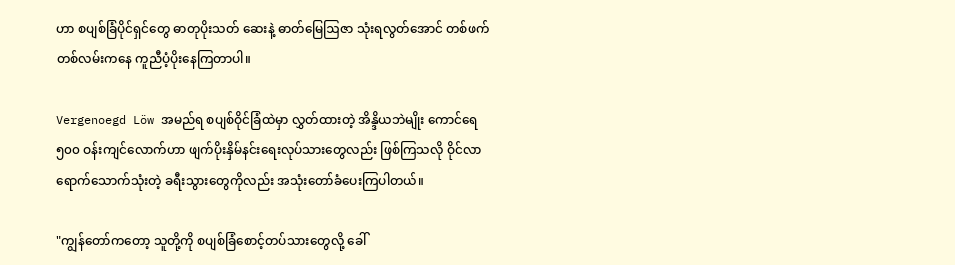ဟာ စပျစ်ခြံပိုင်ရှင်တွေ ဓာတုပိုးသတ် ဆေးနဲ့ ဓာတ်မြေဩဇာ သုံးရလွတ်အောင် တစ်ဖက်တစ်လမ်းကနေ ကူညီပံ့ပိုးနေကြတာပါ။

Vergenoegd Löw အမည်ရ စပျစ်ဝိုင်ခြံထဲမှာ လွှတ်ထားတဲ့ အိန္ဒိယဘဲမျိုး ကောင်ရေ ၅၀၀ ဝန်းကျင်လောက်ဟာ ဖျက်ပိုးနှိမ်နင်းရေးလုပ်သားတွေလည်း ဖြစ်ကြသလို ဝိုင်လာရောက်သောက်သုံးတဲ့ ခရီးသွားတွေကိုလည်း အသုံးတော်ခံပေးကြပါတယ်။

"ကျွန်တော်ကတော့ သူတို့ကို စပျစ်ခြံစောင့်တပ်သားတွေလို့ ခေါ်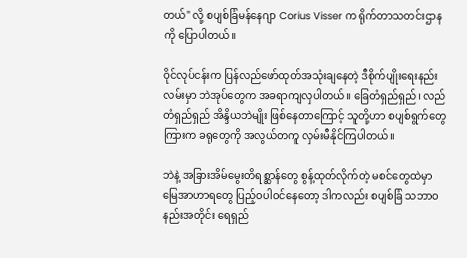တယ်" လို့ စပျစ်ခြံမန်‌နေဂျာ Corius Visser က ရိုက်တာသတင်းဌာနကို ပြောပါတယ်။

ဝိုင်လုပ်ငန်းက ပြန်လည်ဖော်ထုတ်အသုံးချနေတဲ့ ဒီစိုက်ပျိုးရေးနည်းလမ်းမှာ ဘဲအုပ်တွေက အခရာကျလှပါတယ်။ ခြေတံရှည်ရှည်၊ လည်တံရှည်ရှည် အိန္ဒိယဘဲမျိုး ဖြစ်နေတာကြောင့် သူတို့ဟာ စပျစ်ရွက်တွေကြားက ခရုတွေကို အလွယ်တကူ လှမ်းမီနိုင်ကြပါတယ်။

ဘဲနဲ့ အခြားအိမ်မွေးတိရစ္ဆာန်တွေ စွန့်ထုတ်လိုက်တဲ့ မစင်တွေထဲမှာ မြေအာဟာရတွေ ပြည့်ဝပါဝင်နေတော့ ဒါကလည်း စပျစ်ခြံ သဘာဝနည်းအတိုင်း ရေရှည်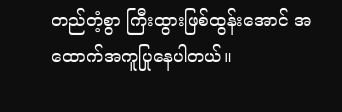တည်တံ့စွာ ကြီးထွားဖြစ်ထွန်းအောင် အထောက်အကူပြုနေပါတယ်။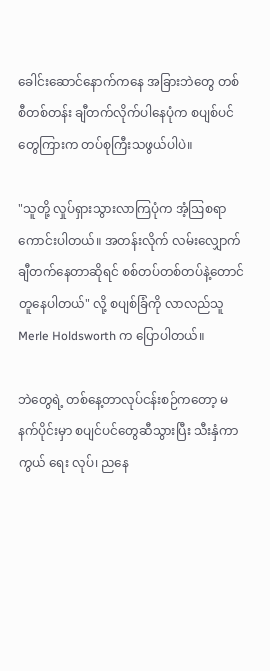ခေါင်းဆောင်နောက်ကနေ အခြားဘဲတွေ တစ်စီတစ်တန်း ချီတက်လိုက်ပါနေပုံက စပျစ်ပင်တွေကြားက တပ်စုကြီးသဖွယ်ပါပဲ။

"သူတို့ လှုပ်ရှားသွားလာကြပုံက အံ့ဩစရာကောင်းပါတယ်။ အတန်းလိုက် လမ်းလျှောက်ချီတက်နေတာဆိုရင် စစ်တပ်တစ်တပ်နဲ့တောင် တူနေပါတယ်" လို့ စပျစ်ခြံကို လာလည်သူ Merle Holdsworth က ပြောပါတယ်။

ဘဲတွေရဲ့ တစ်နေ့တာလုပ်ငန်းစဉ်ကတော့ မနက်ပိုင်းမှာ စပျင်ပင်တွေဆီသွားပြီး သီးနှံကာကွယ် ရေး လုပ်၊ ညနေ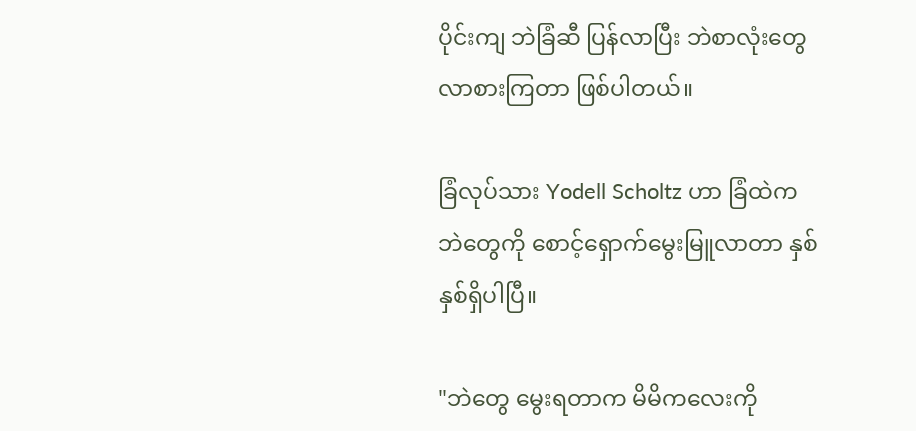ပိုင်းကျ ဘဲခြံဆီ ပြန်လာပြီး ဘဲစာလုံးတွေ လာစားကြတာ ဖြစ်ပါတယ်။

ခြံလုပ်သား Yodell Scholtz ဟာ ခြံထဲက ဘဲတွေကို စောင့်ရှောက်မွေးမြူလာတာ နှစ်နှစ်ရှိပါပြီ။

"ဘဲတွေ မွေးရတာက မိမိကလေးကို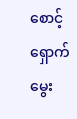စောင့်ရှောက်မွေး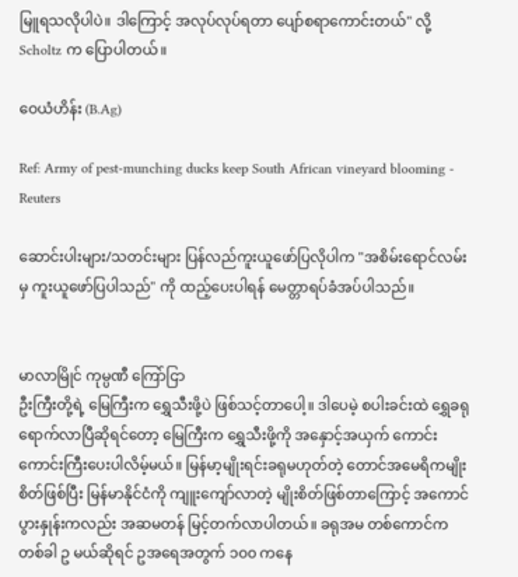မြူရသလိုပါပဲ။ ဒါကြောင့် အလုပ်လုပ်ရတာ ပျော်စရာကောင်းတယ်" လို့ Scholtz က ပြောပါတယ်။

ဝေယံဟိန်း (B.Ag)

Ref: Army of pest-munching ducks keep South African vineyard blooming - Reuters

ဆောင်းပါးများ/သတင်းများ ပြန်လည်ကူးယူဖော်ပြလိုပါက "အစိမ်းရောင်လမ်းမှ ကူးယူဖော်ပြပါသည်" ကို ထည့်ပေးပါရန် မေတ္တာရပ်ခံအပ်ပါသည်။


မာလာမြိုင် ကုမ္ပဏီ ကြော်ငြာ
ဦးကြီးတို့ရဲ့ မြေကြီးက ရွှေသီးဖို့ပဲ ဖြစ်သင့်တာပေါ့။ ဒါပေမဲ့ စပါးခင်းထဲ ရွှေခရုရောက်လာပြီဆိုရင်တော့ မြေကြီးက ရွှေသီးဖို့ကို အနှောင့်အယှက် ကောင်းကောင်းကြီးပေးပါလိမ့်မယ်။ မြန်မာ့မျိုးရင်းခရုမဟုတ်တဲ့ တောင်အမေရိကမျိုးစိတ်ဖြစ်ပြီး မြန်မာနိုင်ငံကို ကျူးကျော်လာတဲ့ မျိုးစိတ်ဖြစ်တာကြောင့် အကောင်ပွားနှုန်းကလည်း အဆမတန် မြင့်တက်လာပါတယ်။ ခရုအမ တစ်ကောင်က တစ်ခါ ဥ မယ်ဆိုရင် ဥအရေအတွက် ၁၀၀ ကနေ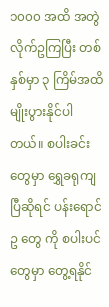၁၀၀၀ အထိ အတွဲလိုက်ဥကြပြီး တစ်နှစ်မှာ ၃ ကြိမ်အထိ မျိုးပွားနိုင်ပါတယ်။ စပါးခင်းတွေမှာ ရွှေခရုကျပြီဆိုရင် ပန်းရောင် ဥ တွေ ကို စပါးပင်တွေမှာ တွေ့ရနိုင်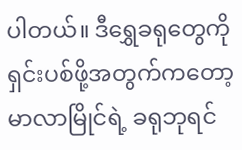ပါတယ်။ ဒီရွှေခရုတွေကို ရှင်းပစ်ဖို့အတွက်ကတော့ မာလာမြိုင်ရဲ့ ခရုဘုရင်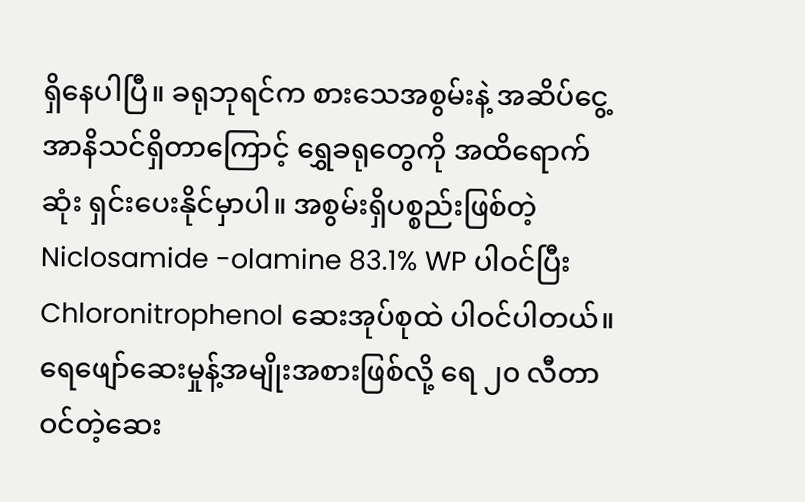ရှိနေပါပြီ။ ခရုဘုရင်က စားသေအစွမ်းနဲ့ အဆိပ်ငွေ့အာနိသင်ရှိတာကြောင့် ရွှေခရုတွေကို အထိရောက်ဆုံး ရှင်းပေးနိုင်မှာပါ။ အစွမ်းရှိပစ္စည်းဖြစ်တဲ့ Niclosamide -olamine 83.1% WP ပါဝင်ပြီး Chloronitrophenol ဆေးအုပ်စုထဲ ပါဝင်ပါတယ်။ ရေဖျော်ဆေးမှုန့်အမျိုးအစားဖြစ်လို့ ရေ ၂၀ လီတာဝင်တဲ့ဆေး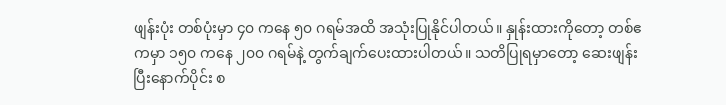ဖျန်းပုံး တစ်ပုံးမှာ ၄၀ ကနေ ၅၀ ဂရမ်အထိ အသုံးပြုနိုင်ပါတယ်။ နှုန်းထားကိုတော့ တစ်ဧကမှာ ၁၅၀ ကနေ ၂၀၀ ဂရမ်နဲ့ တွက်ချက်ပေးထားပါတယ်။ သတိပြုရမှာတော့ ဆေးဖျန်းပြီးနောက်ပိုင်း စ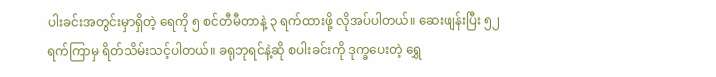ပါးခင်းအတွင်းမှာရှိတဲ့ ရေကို ၅ စင်တီမီတာနဲ့ ၃ ရက်ထားဖို့ လိုအပ်ပါတယ်။ ဆေးဖျန်းပြီး ၅၂ ရက်ကြာမှ ရိတ်သိမ်းသင့်ပါတယ်။ ခရုဘုရင်နဲ့ဆို စပါးခင်းကို ဒုက္ခပေးတဲ့ ရွှေ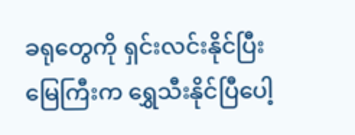ခရုတွေကို ရှင်းလင်းနိုင်ပြီး မြေကြီးက ရွှေသီးနိုင်ပြီပေါ့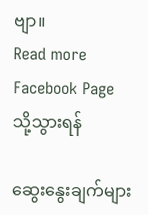ဗျာ။
Read more Facebook Page သို့သွားရန်

ဆွေးနွေးချက်များ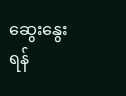ဆွေးနွေးရန်